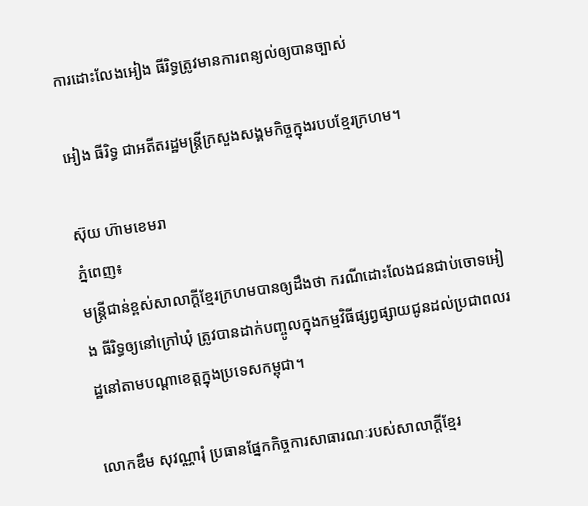ការដោះលែងអៀង ធីរិទ្ធត្រូវមានការពន្យល់ឲ្យបានច្បាស់

អៀង ធីរិទ្ធ ជាអតីតរដ្ឋមន្ត្រីក្រសួងសង្គមកិច្ចក្នុងរបបខ្មែរក្រហម។

ស៊ុយ ហ៊ាមខេមរា
ភ្នំពេញ៖
មន្ត្រីជាន់ខ្ពស់សាលាក្តីខ្មែរក្រហមបានឲ្យដឹងថា ករណីដោះលែងជនជាប់ចោទអៀង ធីរិទ្ធឲ្យនៅក្រៅឃុំ ត្រូវបានដាក់បញ្ចូលក្នុងកម្មវិធីផ្សព្វផ្សាយជូនដល់ប្រជាពលរដ្ឋនៅតាមបណ្តាខេត្តក្នុងប្រទេសកម្ពុជា។

លោកឌឹម សុវណ្ណារុំ ប្រធានផ្នែកកិច្ចការសាធារណៈរបស់សាលាក្តីខ្មែរ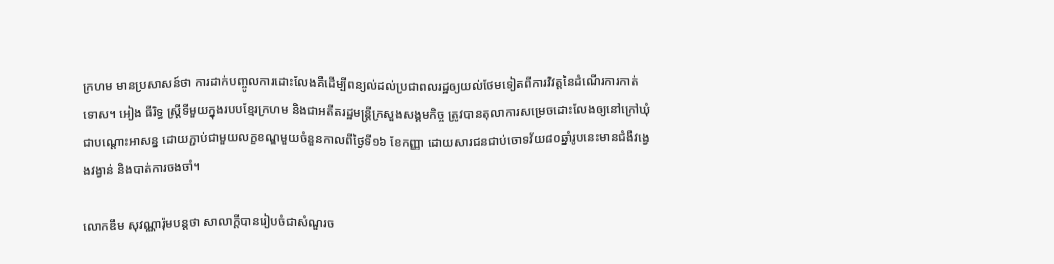ក្រហម មានប្រសាសន៍ថា ការដាក់បញ្ចូលការដោះលែងគឺដើម្បីពន្យល់ដល់ប្រជាពលរដ្ឋឲ្យយល់ថែមទៀតពីការវិវត្តនៃដំណើរការកាត់ទោស។ អៀង ធីរិទ្ធ ស្ត្រីទីមួយក្នុងរបបខ្មែរក្រហម និងជាអតីតរដ្ឋមន្ត្រីក្រសួងសង្គមកិច្ច ត្រូវបានតុលាការសម្រេចដោះលែងឲ្យនៅក្រៅឃុំជាបណ្តោះអាសន្ន ដោយភ្ជាប់ជាមួយលក្ខខណ្ឌមួយចំនួនកាលពីថ្ងៃទី១៦ ខែកញ្ញា ដោយសារជនជាប់ចោទវ័យ៨០ឆ្នាំរូបនេះមានជំងឺវង្វេងវង្វាន់ និងបាត់ការចងចាំ។

លោកឌឹម សុវណ្ណារ៉ុមបន្តថា សាលាក្តីបានរៀបចំជាសំណួរច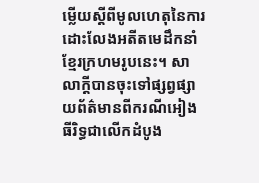ម្លើយស្តីពីមូលហេតុនៃការដោះលែងអតីតមេដឹកនាំខ្មែរក្រហមរូបនេះ។ សាលាក្តីបានចុះទៅផ្សព្វផ្សាយព័ត៌មានពីករណីអៀង ធីរិទ្ធជាលើកដំបូង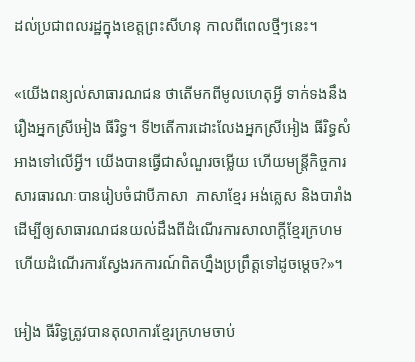ដល់ប្រជាពលរដ្ឋក្នុងខេត្តព្រះសីហនុ កាលពីពេលថ្មីៗនេះ។

«យើងពន្យល់សាធារណជន ថាតើមកពីមូលហេតុអ្វី ទាក់ទងនឹងរឿងអ្នកស្រីអៀង ធីរិទ្ធ។ ទី២តើការដោះលែងអ្នកស្រីអៀង ធីរិទ្ធសំអាងទៅលើអ្វី។ យើងបានធ្វើជាសំណួរចម្លើយ ហើយមន្ត្រីកិច្ចការសារធារណៈបានរៀបចំជាបីភាសា  ភាសាខ្មែរ អង់គ្លេស និងបារាំង ដើម្បីឲ្យសាធារណជនយល់ដឹងពីដំណើរការសាលាក្តីខ្មែរក្រហម ហើយដំណើរការស្វែងរកការណ៍ពិតហ្នឹងប្រព្រឹត្តទៅដូចម្តេច?»។

អៀង ធីរិទ្ធត្រូវបានតុលាការខ្មែរក្រហមចាប់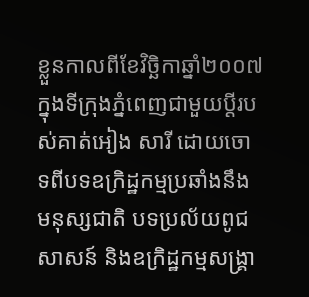ខ្លួនកាលពីខែវិច្ឆិកាឆ្នាំ២០០៧ ក្នុងទីក្រុងភ្នំពេញជាមួយប្តីរបស់គាត់អៀង សារី ដោយចោទពីបទឧក្រិដ្ឋកម្មប្រឆាំងនឹងមនុស្សជាតិ បទប្រល័យពូជសាសន៍ និងឧក្រិដ្ឋកម្មសង្គ្រា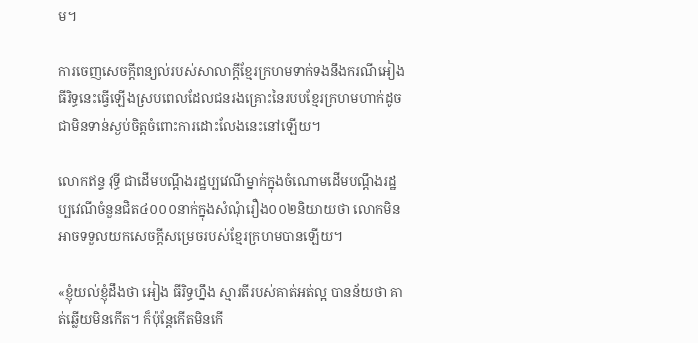ម។

ការចេញសេចក្តីពន្យល់របស់សាលាក្តីខ្មែរក្រហមទាក់ទងនឹងករណីអៀង ធីរិទ្ធនេះធ្វើឡើងស្របពេលដែលជនរងគ្រោះនៃរបបខ្មែរក្រហមហាក់ដូចជាមិនទាន់ស្ងប់ចិត្តចំពោះការដោះលែងនេះនៅឡើយ។

លោកឥន្ទ វុទ្ធី ជាដើមបណ្តឹងរដ្ឋប្បវេណីម្នាក់ក្នុងចំណោមដើមបណ្តឹងរដ្ឋប្បវេណីចំនួនជិត៤០០០នាក់ក្នុងសំណុំរឿង០០២និយាយថា លោកមិនអាចទទួលយកសេចក្ដីសម្រេចរបស់ខ្មែរក្រហមបានឡើយ។

«ខ្ញុំយល់ខ្ញុំដឹងថា អៀង ធីរិទ្ធហ្នឹង ស្មារតីរបស់គាត់អត់ល្អ បានន័យថា គាត់ឆ្លើយមិនកើត។ ក៏ប៉ុន្តែកើតមិនកើ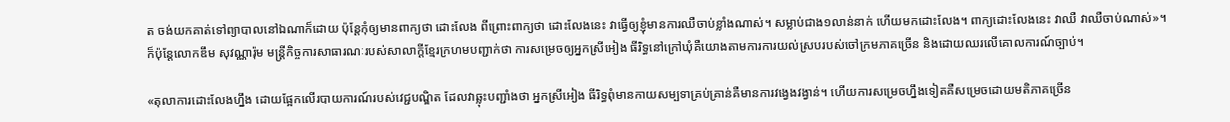ត ចង់យកគាត់ទៅព្យាបាលនៅឯណាក៏ដោយ ប៉ុន្តែកុំឲ្យមានពាក្យថា ដោះលែង ពីព្រោះពាក្យថា ដោះលែងនេះ វាធ្វើឲ្យខ្ញុំមានការឈឺចាប់ខ្លាំងណាស់។ សម្លាប់ជាង១លាន់នាក់ ហើយមកដោះលែង។ ពាក្យដោះលែងនេះ វាឈឺ វាឈឺចាប់ណាស់»។
ក៏ប៉ុន្តែលោកឌឹម សុវណ្ណារ៉ុម មន្ត្រីកិច្ចការសាធារណៈរបស់សាលាក្តីខ្មែរក្រហមបញ្ជាក់ថា ការសម្រេចឲ្យអ្នកស្រីអៀង ធីរិទ្ធនៅក្រៅឃុំគឺយោងតាមការការយល់ស្របរបស់ចៅក្រមភាគច្រើន និងដោយឈរលើគោលការណ៍ច្បាប់។

«តុលាការដោះលែងហ្នឹង ដោយផ្អែកលើរបាយការណ៍របស់វេជ្ជបណ្ឌិត ដែលវាឆ្លុះបញ្ជាំងថា អ្នកស្រីអៀង ធីរិទ្ធពុំមានកាយសម្បទាគ្រប់គ្រាន់គឺមានការវង្វេងវង្វាន់។ ហើយការសម្រេចហ្នឹងទៀតគឺសម្រេចដោយមតិភាគច្រើន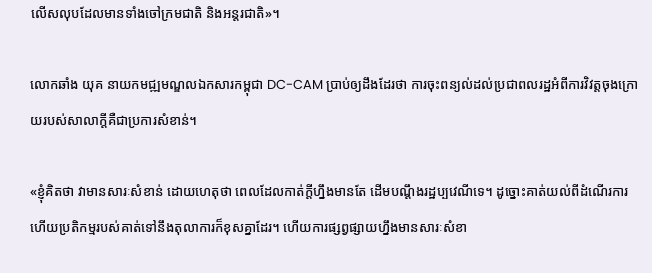លើសលុបដែលមានទាំងចៅក្រមជាតិ និងអន្តរជាតិ»។

លោកឆាំង យុគ នាយកមជ្ឍមណ្ឌលឯកសារកម្ពុជា DC-CAM ប្រាប់ឲ្យដឹងដែរថា ការចុះពន្យល់ដល់ប្រជាពលរដ្ឋអំពីការវិវត្តចុងក្រោយរបស់សាលាក្ដីគឺជាប្រការសំខាន់។

«ខ្ញុំគិតថា វាមានសារៈសំខាន់ ដោយហេតុថា ពេលដែលកាត់ក្តីហ្នឹងមានតែ ដើមបណ្តឹងរដ្ឋប្បវេណីទេ។ ដូច្នោះគាត់យល់ពីដំណើរការ  ហើយប្រតិកម្មរបស់គាត់ទៅនឹងតុលាការក៏ខុសគ្នាដែរ។ ហើយការផ្សព្វផ្សាយហ្នឹងមានសារៈសំខា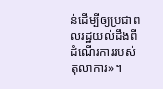ន់ដើម្បីឲ្យប្រជាពលរដ្ឋយល់ដឹងពីដំណើរការរបស់តុលាការ»។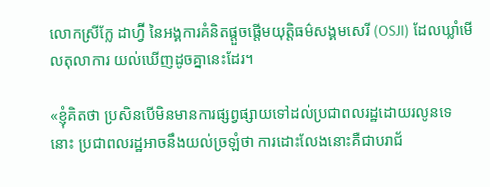លោកស្រីក្លែ ដាហ្វ៊ី នៃអង្គការគំនិតផ្តួចផ្តើមយុត្តិធម៌សង្គមសេរី (OSJI) ដែលឃ្លាំមើលតុលាការ យល់ឃើញដូចគ្នានេះដែរ។

«ខ្ញុំគិតថា ប្រសិនបើមិនមានការផ្សព្វផ្សាយទៅដល់ប្រជាពលរដ្ឋដោយរលូនទេនោះ ប្រជាពលរដ្ឋអាចនឹងយល់ច្រឡំថា ការដោះលែងនោះគឺជាបរាជ័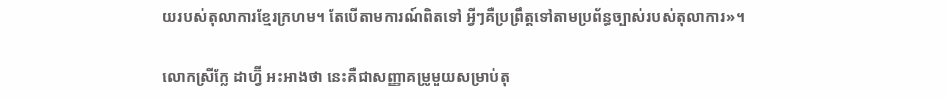យរបស់តុលាការខ្មែរក្រហម។ តែបើតាមការណ៍ពិតទៅ អ្វីៗគឺប្រព្រឹត្តទៅតាមប្រព័ន្ធច្បាស់របស់តុលាការ»។

លោកស្រីក្លែ ដាហ្វ៊ី អះអាងថា នេះគឺជាសញ្ញាគម្រូមួយសម្រាប់តុ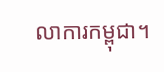លាការកម្ពុជា។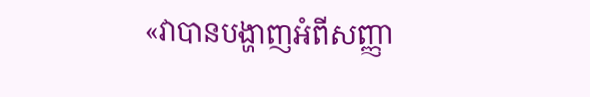«វាបានបង្ហាញអំពីសញ្ញា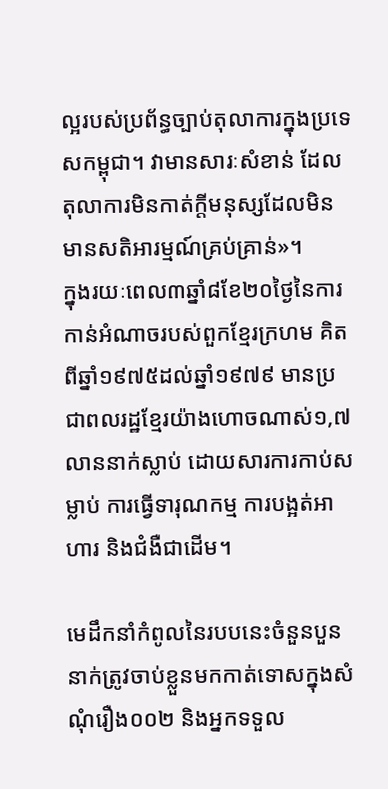ល្អរបស់ប្រព័ន្ធច្បាប់តុលាការក្នុងប្រទេសកម្ពុជា។ វាមានសារៈសំខាន់ ដែលតុលាការមិនកាត់ក្តីមនុស្សដែលមិនមានសតិអារម្មណ៍គ្រប់គ្រាន់»។
ក្នុងរយៈពេល៣ឆ្នាំ៨ខែ២០ថ្ងៃនៃការកាន់អំណាចរបស់ពួកខ្មែរក្រហម គិតពីឆ្នាំ១៩៧៥ដល់ឆ្នាំ១៩៧៩ មានប្រជាពលរដ្ឋខ្មែរយ៉ាងហោចណាស់១,៧ លាននាក់ស្លាប់ ដោយសារការកាប់សម្លាប់ ការធ្វើទារុណកម្ម ការបង្អត់អាហារ និងជំងឺជាដើម។

មេដឹកនាំកំពូលនៃរបបនេះចំនួនបួននាក់ត្រូវចាប់ខ្លួនមកកាត់ទោសក្នុងសំណុំរឿង០០២ និងអ្នកទទួល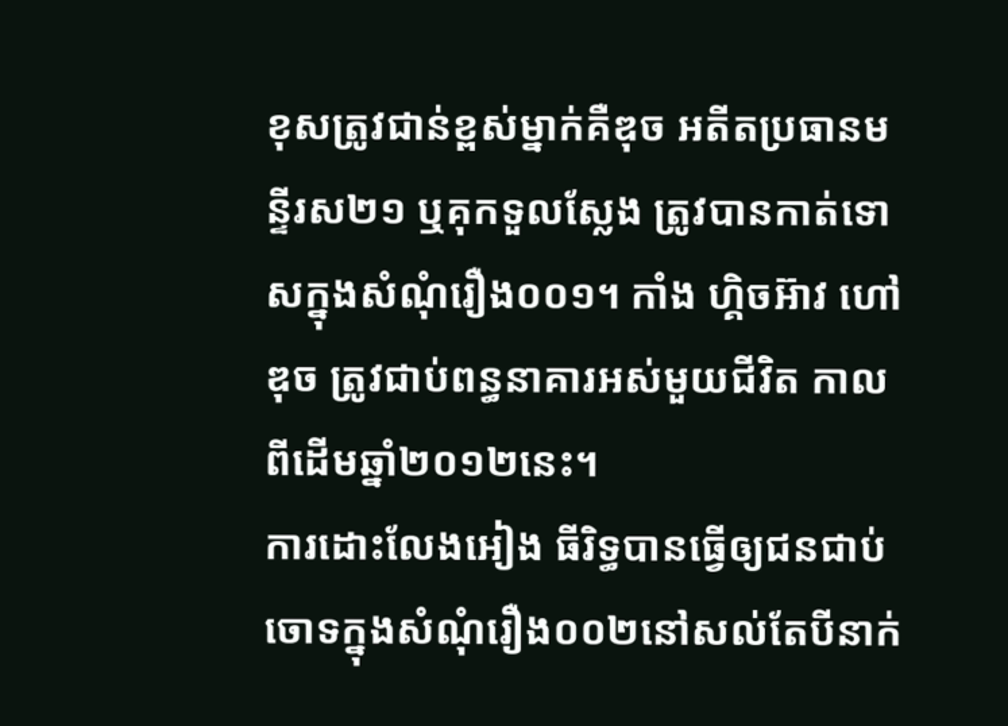ខុសត្រូវជាន់ខ្ពស់ម្នាក់គឺឌុច អតីតប្រធានមន្ទីរស២១ ឬគុកទួលស្លែង ត្រូវបានកាត់ទោសក្នុងសំណុំរឿង០០១។ កាំង ហ្គិចអ៊ាវ ហៅឌុច ត្រូវជាប់ពន្ធនាគារអស់មួយជីវិត កាលពីដើមឆ្នាំ២០១២នេះ។
ការដោះលែងអៀង ធីរិទ្ធបានធ្វើឲ្យជនជាប់ចោទក្នុងសំណុំរឿង០០២នៅសល់តែបីនាក់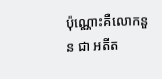ប៉ុណ្ណោះគឺលោកនួន ជា អតីត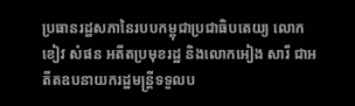ប្រធានរដ្ឋសភានៃរបបកម្ពុជាប្រជាធិបតេយ្យ លោកខៀវ សំផន អតីតប្រមុខរដ្ឋ និងលោកអៀង សារី ជាអតីតឧបនាយករដ្ឋមន្ត្រីទទួលប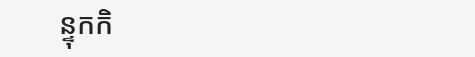ន្ទុកកិ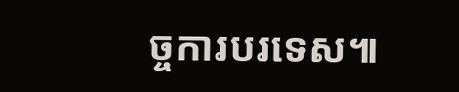ច្ចការបរទេស៕